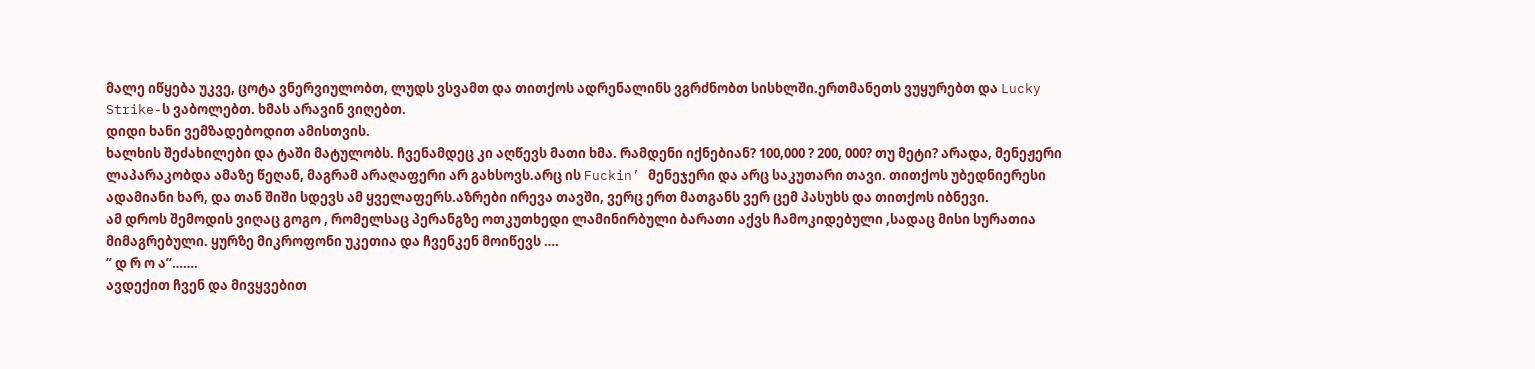მალე იწყება უკვე, ცოტა ვნერვიულობთ, ლუდს ვსვამთ და თითქოს ადრენალინს ვგრძნობთ სისხლში.ერთმანეთს ვუყურებთ და Lucky Strike-ს ვაბოლებთ. ხმას არავინ ვიღებთ.
დიდი ხანი ვემზადებოდით ამისთვის.
ხალხის შეძახილები და ტაში მატულობს. ჩვენამდეც კი აღწევს მათი ხმა. რამდენი იქნებიან? 100,000 ? 200, 000? თუ მეტი? არადა, მენეჟერი ლაპარაკობდა ამაზე წეღან, მაგრამ არაღაფერი არ გახსოვს.არც ის Fuckin’ მენეჯერი და არც საკუთარი თავი. თითქოს უბედნიერესი ადამიანი ხარ, და თან შიში სდევს ამ ყველაფერს.აზრები ირევა თავში, ვერც ერთ მათგანს ვერ ცემ პასუხს და თითქოს იბნევი.
ამ დროს შემოდის ვიღაც გოგო , რომელსაც პერანგზე ოთკუთხედი ლამინირბული ბარათი აქვს ჩამოკიდებული ,სადაც მისი სურათია მიმაგრებული. ყურზე მიკროფონი უკეთია და ჩვენკენ მოიწევს ….
” დ რ ო ა”…….
ავდექით ჩვენ და მივყვებით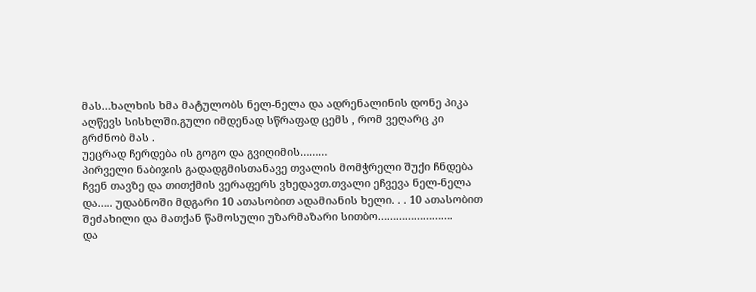მას…ხალხის ხმა მატულობს ნელ-ნელა და ადრენალინის დონე პიკა აღწევს სისხლში.გული იმდენად სწრაფად ცემს , რომ ვეღარც კი გრძნობ მას .
უეცრად ჩერდება ის გოგო და გვიღიმის………
პირველი ნაბიჯის გადადგმისთანავე თვალის მომჭრელი შუქი ჩნდება ჩვენ თავზე და თითქმის ვერაფერს ვხედავთ.თვალი ეჩვევა ნელ-ნელა და….. უდაბნოში მდგარი 10 ათასობით ადამიანის ხელი. . . 10 ათასობით შეძახილი და მათქან წამოსული უზარმაზარი სითბო…………………….
და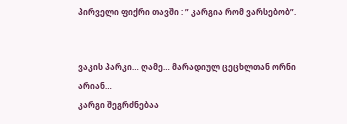პირველი ფიქრი თავში : ” კარგია რომ ვარსებობ”.


ვაკის პარკი… ღამე… მარადიულ ცეცხლთან ორნი არიან…
კარგი შეგრძნებაა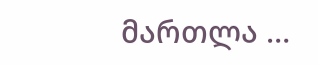მართლა …